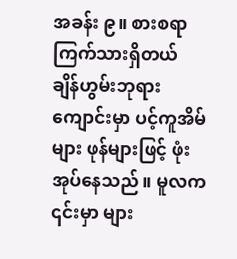အခန်း ၉။ စားစရာ ကြက်သားရှိတယ်
ချိန်ဟွမ်းဘုရားကျောင်းမှာ ပင့်ကူအိမ်များ ဖုန်များဖြင့် ဖုံးအုပ်နေသည်။ မူလက ၎င်းမှာ များ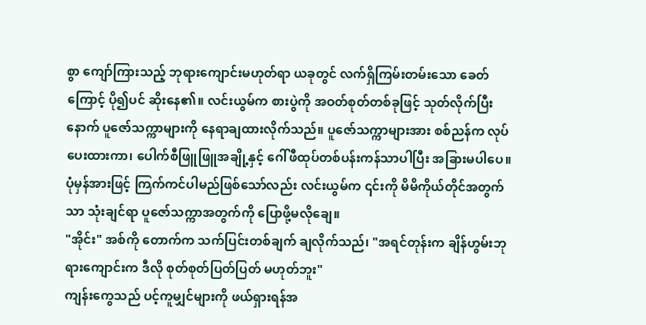စွာ ကျော်ကြားသည့် ဘုရားကျောင်းမဟုတ်ရာ ယခုတွင် လက်ရှိကြမ်းတမ်းသော ခေတ်ကြောင့် ပို၍ပင် ဆိုးနေ၏။ လင်းယွမ်က စားပွဲကို အဝတ်စုတ်တစ်ခုဖြင့် သုတ်လိုက်ပြီးနောက် ပူဇော်သက္ကာများကို နေရာချထားလိုက်သည်။ ပူဇော်သက္ကာများအား စစ်ညန်က လုပ်ပေးထားကာ၊ ပေါက်စီဖြူဖြူအချို့နှင့် ဂေါ်ဖီထုပ်တစ်ပန်းကန်သာပါပြီး အခြားမပါပေ။ ပုံမှန်အားဖြင့် ကြက်ကင်ပါမည်ဖြစ်သော်လည်း လင်းယွမ်က ၎င်းကို မိမိကိုယ်တိုင်အတွက်သာ သုံးချင်ရာ ပူဇော်သက္ကာအတွက်ကို ပြောဖို့မလိုချေ။
"အိုင်း" အစ်ကို တောက်က သက်ပြင်းတစ်ချက် ချလိုက်သည်၊ "အရင်တုန်းက ချိန်ဟွမ်းဘုရားကျောင်းက ဒီလို စုတ်စုတ်ပြတ်ပြတ် မဟုတ်ဘူး"
ကျန်းကွေသည် ပင့်ကူမျှင်များကို ဖယ်ရှားရန်အ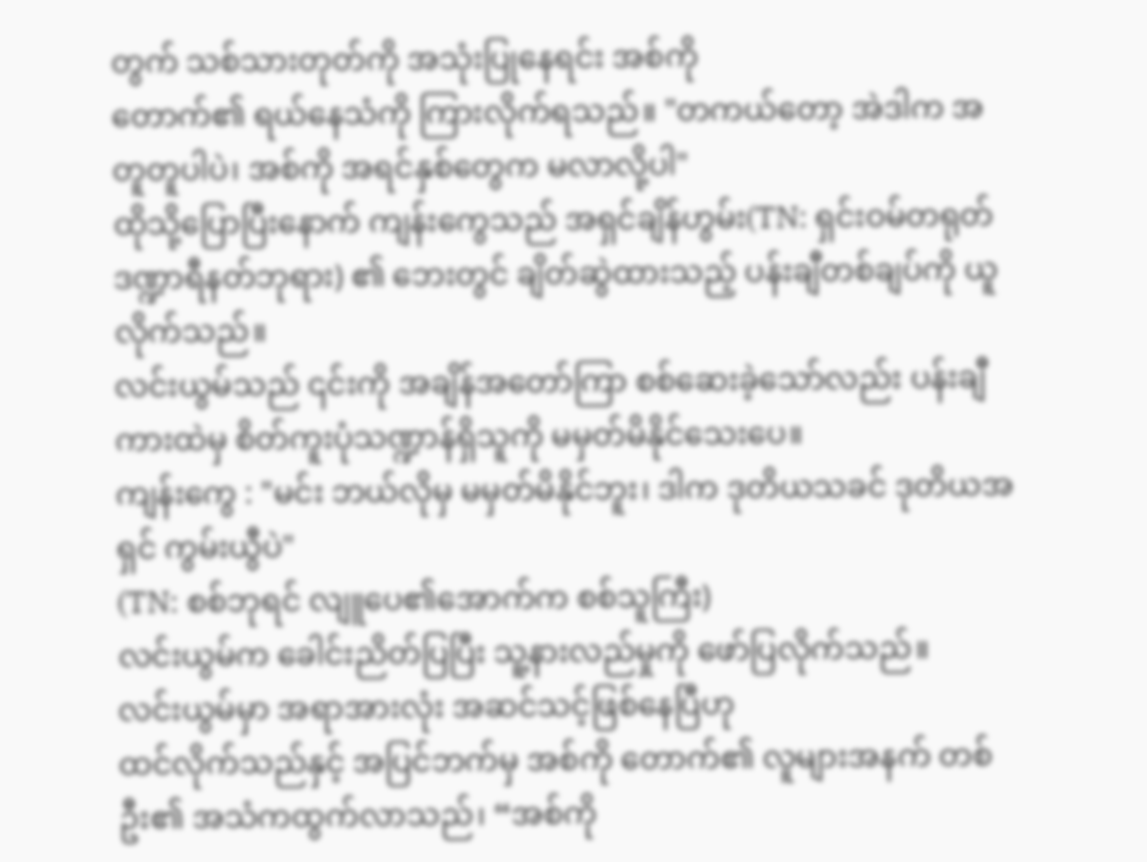တွက် သစ်သားတုတ်ကို အသုံးပြုနေရင်း အစ်ကို
တောက်၏ ရယ်နေသံကို ကြားလိုက်ရသည်။ "တကယ်တော့ အဲဒါက အတူတူပါပဲ၊ အစ်ကို အရင်နှစ်တွေက မလာလို့ပါ"
ထိုသို့ပြောပြီးနောက် ကျန်းကွေသည် အရှင်ချိန်ဟွမ်း(TN: ရှင်းဝမ်တရုတ်ဒဏ္ဍာရီနတ်ဘုရား) ၏ ဘေးတွင် ချိတ်ဆွဲထားသည့် ပန်းချီတစ်ချပ်ကို ယူလိုက်သည်။
လင်းယွမ်သည် ၎င်းကို အချိန်အတော်ကြာ စစ်ဆေးခဲ့သော်လည်း ပန်းချီကားထဲမှ စိတ်ကူးပုံသဏ္ဍာန်ရှိသူကို မမှတ်မိနိုင်သေးပေ။
ကျန်းကွေ : "မင်း ဘယ်လိုမှ မမှတ်မိနိုင်ဘူး၊ ဒါက ဒုတိယသခင် ဒုတိယအရှင် ကွမ်းယွီပဲ"
(TN: စစ်ဘုရင် လျူပေ၏အောက်က စစ်သူကြီး)
လင်းယွမ်က ခေါင်းညိတ်ပြပြီး သူ့နားလည်မှုကို ဖော်ပြလိုက်သည်။
လင်းယွမ်မှာ အရာအားလုံး အဆင်သင့်ဖြစ်နေပြီဟု
ထင်လိုက်သည်နှင့် အပြင်ဘက်မှ အစ်ကို တောက်၏ လူများအနက် တစ်ဦး၏ အသံကထွက်လာသည်၊ “အစ်ကို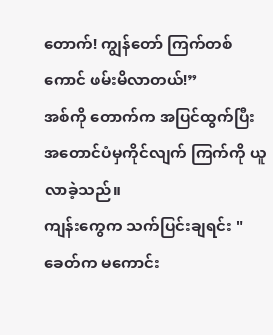တောက်! ကျွန်တော် ကြက်တစ်ကောင် ဖမ်းမိလာတယ်!”
အစ်ကို တောက်က အပြင်ထွက်ပြီး အတောင်ပံမှကိုင်လျက် ကြက်ကို ယူလာခဲ့သည်။
ကျန်းကွေက သက်ပြင်းချရင်း "ခေတ်က မကောင်း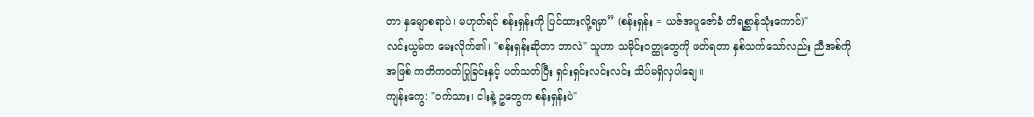တာ နှမျောစရာပဲ၊ မဟုတ်ရင် စန်းရှန်းကို ပြင်ထားလို့ရမှာ” (စန်းရှန်း = ယဇ်အပူဇော်ခံ တိရစ္ဆာန်သုံးကောင်)"
လင်းယွမ်က မေးလိုက်၏၊ "စန်းရှန်းဆိုတာ ဘာလဲ" သူဟာ သမိုင်းဝတ္ထုတွေကို ဖတ်ရတာ နှစ်သက်သော်လည်း ညီအစ်ကို အဖြစ် ကတိကဝတ်ပြုခြင်းနှင့် ပတ်သတ်ပြီး ရှင်းရှင်းလင်းလင်း သိပ်မရှိလှပါချေ။
ကျန်းကွေ: "ဝက်သား၊ ငါးနဲ့ ဥတွေက စန်းရှန်းပဲ"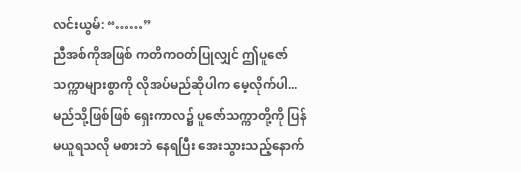လင်းယွမ်: “……”
ညီအစ်ကိုအဖြစ် ကတိကဝတ်ပြုလျှင် ဤပူဇော်သက္ကာများစွာကို လိုအပ်မည်ဆိုပါက မေ့လိုက်ပါ... မည်သို့ဖြစ်ဖြစ် ရှေးကာလ၌ ပူဇော်သက္ကာတို့ကို ပြန်မယူရသလို မစားဘဲ နေရပြီး အေးသွားသည့်နောက်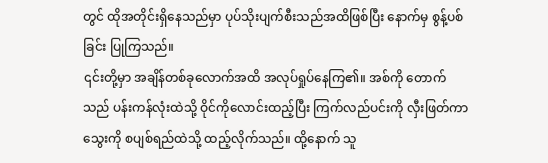တွင် ထိုအတိုင်းရှိနေသည်မှာ ပုပ်သိုးပျက်စီးသည်အထိဖြစ်ပြီး နောက်မှ စွန့်ပစ်ခြင်း ပြုကြသည်။
၎င်းတို့မှာ အချိန်တစ်ခုလောက်အထိ အလုပ်ရှုပ်နေကြ၏။ အစ်ကို တောက်သည် ပန်းကန်လုံးထဲသို့ ဝိုင်ကိုလောင်းထည့်ပြီး ကြက်လည်ပင်းကို လှီးဖြတ်ကာ သွေးကို စပျစ်ရည်ထဲသို့ ထည့်လိုက်သည်။ ထို့နောက် သူ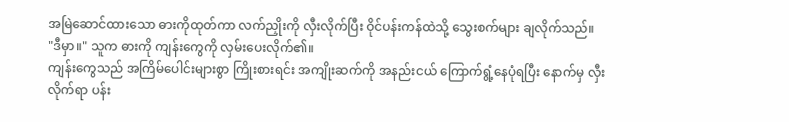အမြဲဆောင်ထားသော ဓားကိုထုတ်ကာ လက်ညှိုးကို လှီးလိုက်ပြီး ဝိုင်ပန်းကန်ထဲသို့ သွေးစက်များ ချလိုက်သည်။
"ဒီမှာ။" သူက ဓားကို ကျန်းကွေကို လှမ်းပေးလိုက်၏။
ကျန်းကွေသည် အကြိမ်ပေါင်းများစွာ ကြိုးစားရင်း အကျိုးဆက်ကို အနည်းငယ် ကြောက်ရွံ့နေပုံရပြီး နောက်မှ လှီးလိုက်ရာ ပန်း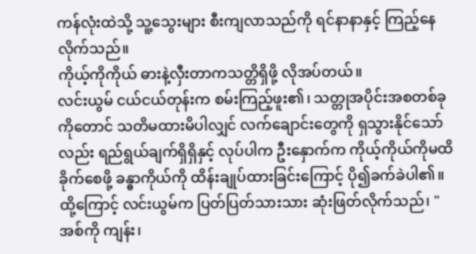ကန်လုံးထဲသို့ သူ့သွေးများ စီးကျလာသည်ကို ရင်နာနာနှင့် ကြည့်နေလိုက်သည်။
ကိုယ့်ကိုကိုယ် ဓားနဲ့လှီးတာကသတ္တိရှိဖို့ လိုအပ်တယ်။
လင်းယွမ် ငယ်ငယ်တုန်းက စမ်းကြည့်ဖူး၏၊ သတ္တုအပိုင်းအစတစ်ခုကိုတောင် သတိမထားမိပါလျှင် လက်ချောင်းတွေကို ရှသွားနိုင်သော်လည်း ရည်ရွယ်ချက်ရှိရှိနှင့် လုပ်ပါက ဦးနှောက်က ကိုယ့်ကိုယ်ကိုမထိခိုက်စေဖို့ ခန္ဓာကိုယ်ကို ထိန်းချုပ်ထားခြင်းကြောင့် ပို၍ခက်ခဲပါ၏။
ထို့ကြောင့် လင်းယွမ်က ပြတ်ပြတ်သားသား ဆုံးဖြတ်လိုက်သည်၊ "အစ်ကို ကျန်း၊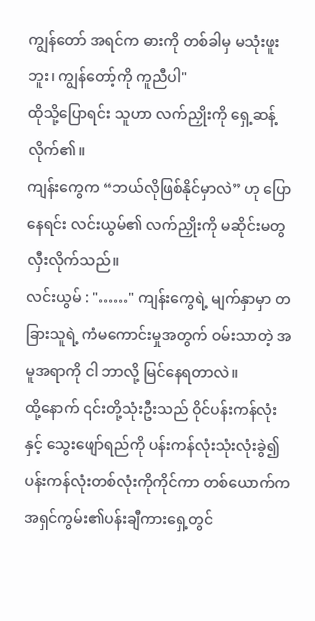ကျွန်တော် အရင်က ဓားကို တစ်ခါမှ မသုံးဖူးဘူး၊ ကျွန်တော့်ကို ကူညီပါ"
ထိုသို့ပြောရင်း သူဟာ လက်ညှိုးကို ရှေ့ဆန့်လိုက်၏။
ကျန်းကွေက “ဘယ်လိုဖြစ်နိုင်မှာလဲ” ဟု ပြောနေရင်း လင်းယွမ်၏ လက်ညှိုးကို မဆိုင်းမတွ လှီးလိုက်သည်။
လင်းယွမ် : "……" ကျန်းကွေရဲ့ မျက်နှာမှာ တခြားသူရဲ့ ကံမကောင်းမှုအတွက် ဝမ်းသာတဲ့ အမူအရာကို ငါ ဘာလို့ မြင်နေရတာလဲ။
ထို့နောက် ၎င်းတို့သုံးဦးသည် ဝိုင်ပန်းကန်လုံးနှင့် သွေးဖျော်ရည်ကို ပန်းကန်လုံးသုံးလုံးခွဲ၍ ပန်းကန်လုံးတစ်လုံးကိုကိုင်ကာ တစ်ယောက်က အရှင်ကွမ်း၏ပန်းချီကားရှေ့တွင်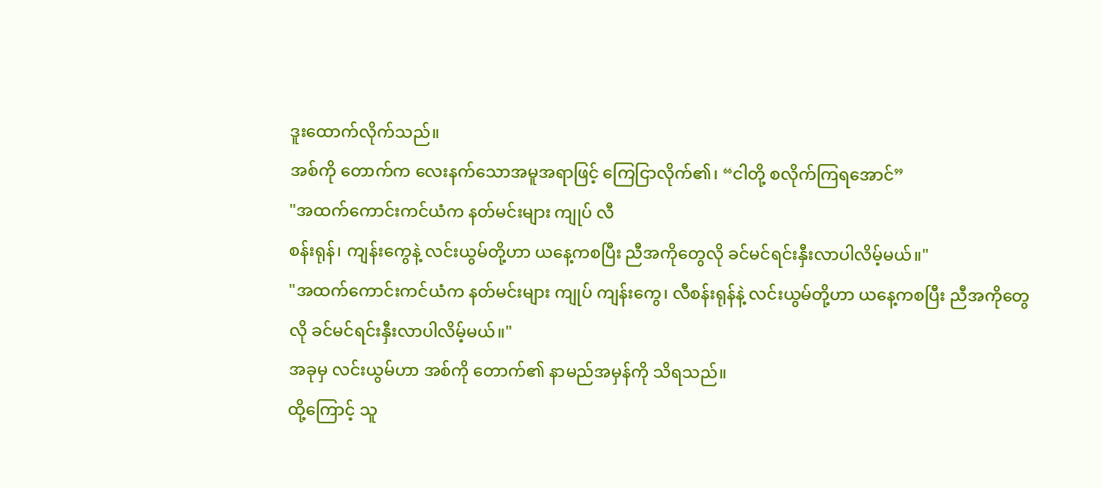ဒူးထောက်လိုက်သည်။
အစ်ကို တောက်က လေးနက်သောအမူအရာဖြင့် ကြေငြာလိုက်၏၊ “ငါတို့ စလိုက်ကြရအောင်”
"အထက်ကောင်းကင်ယံက နတ်မင်းများ ကျုပ် လီ
စန်းရုန်၊ ကျန်းကွေနဲ့ လင်းယွမ်တို့ဟာ ယနေ့ကစပြီး ညီအကိုတွေလို ခင်မင်ရင်းနှီးလာပါလိမ့်မယ်။"
"အထက်ကောင်းကင်ယံက နတ်မင်းများ ကျုပ် ကျန်းကွေ၊ လီစန်းရုန်နဲ့ လင်းယွမ်တို့ဟာ ယနေ့ကစပြီး ညီအကိုတွေလို ခင်မင်ရင်းနှီးလာပါလိမ့်မယ်။"
အခုမှ လင်းယွမ်ဟာ အစ်ကို တောက်၏ နာမည်အမှန်ကို သိရသည်။
ထို့ကြောင့် သူ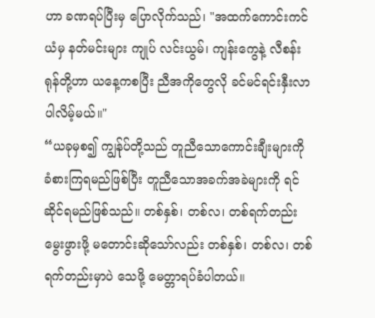ဟာ ခဏရပ်ပြီးမှ ပြောလိုက်သည်၊ "အထက်ကောင်းကင်ယံမှ နတ်မင်းများ ကျုပ် လင်းယွမ်၊ ကျန်းကွေနဲ့ လီစန်းရုန်တို့ဟာ ယနေ့ကစပြီး ညီအကိုတွေလို ခင်မင်ရင်းနှီးလာပါလိမ့်မယ်။"
“ယခုမှစ၍ ကျွန်ုပ်တို့သည် တူညီသောကောင်းချီးများကို ခံစားကြရမည်ဖြစ်ပြီး တူညီသောအခက်အခဲများကို ရင်ဆိုင်ရမည်ဖြစ်သည်။ တစ်နှစ်၊ တစ်လ၊ တစ်ရက်တည်း မွေးဖွားဖို့ မတောင်းဆိုသော်လည်း တစ်နှစ်၊ တစ်လ၊ တစ်ရက်တည်းမှာပဲ သေဖို့ မေတ္တာရပ်ခံပါတယ်။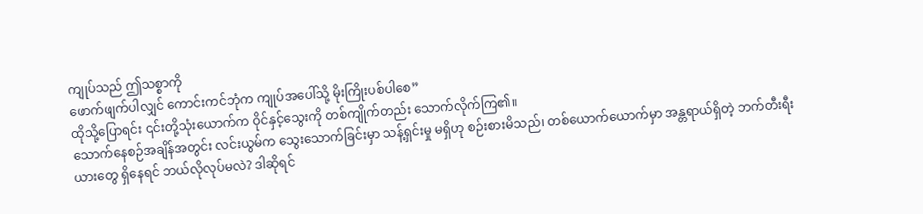ကျုပ်သည် ဤသစ္စာကို
ဖောက်ဖျက်ပါလျှင် ကောင်းကင်ဘုံက ကျုပ်အပေါ်သို့ မိုးကြိုးပစ်ပါစေ”
ထိုသို့ပြောရင်း ၎င်းတို့သုံးယောက်က ဝိုင်နှင့်သွေးကို တစ်ကျိုက်တည်း သောက်လိုက်ကြ၏။
သောက်နေစဉ်အချိန်အတွင်း လင်းယွမ်က သွေးသောက်ခြင်းမှာ သန့်ရှင်းမှု မရှိဟု စဉ်းစားမိသည်၊ တစ်ယောက်ယောက်မှာ အန္တရာယ်ရှိတဲ့ ဘက်တီးရီးယားတွေ ရှိနေရင် ဘယ်လိုလုပ်မလဲ? ဒါဆိုရင်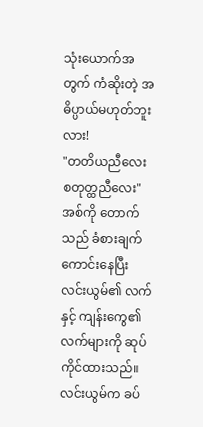သုံးယောက်အတွက် ကံဆိုးတဲ့ အဓိပ္ပာယ်မဟုတ်ဘူးလား!
"တတိယညီလေး စတုတ္ထညီလေး" အစ်ကို တောက်သည် ခံစားချက်ကောင်းနေပြီး လင်းယွမ်၏ လက်နှင့် ကျန်းကွေ၏လက်များကို ဆုပ်ကိုင်ထားသည်။
လင်းယွမ်က ခပ်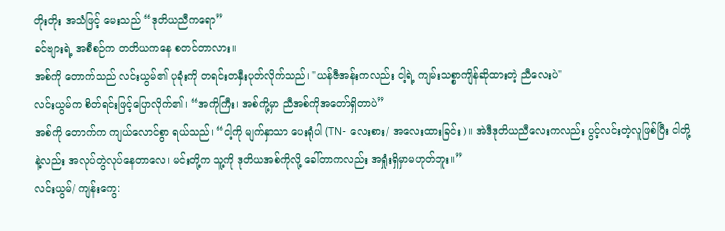တိုးတိုး အသံဖြင့် မေးသည် “ဒုတိယညီကရော”
ခင်ဗျားရဲ့ အစီစဉ်က တတိယကနေ စတင်တာလား။
အစ်ကို တောက်သည် လင်းယွမ်၏ ပုခုံးကို တရင်းတနှီးပုတ်လိုက်သည်၊ "ယန်ဇီအန်းကလည်း ငါ့ရဲ့ ကျမ်းသစ္စာကျိန်ဆိုထားတဲ့ ညီလေးပဲ"
လင်းယွမ်က စိတ်ရင်းဖြင့်ပြောလိုက်၏၊ “အကိုကြီး၊ အစ်ကို့မှာ ညီအစ်ကိုအတော်ရှိတာပဲ”
အစ်ကို တောက်က ကျယ်လောင်စွာ ရယ်သည်၊ “ငါ့ကို မျက်နှာသာ ပေးရုံပါ (TN- လေးစား/ အလေးထားခြင်း)။ အဲဒီဒုတိယညီလေးကလည်း ပွင့်လင်းတဲ့လူဖြစ်ပြီး ငါတို့နဲ့လည်း အလုပ်တွဲလုပ်နေတာလေ၊ မင်းတို့က သူ့ကို ဒုတိယအစ်ကိုလို့ ခေါ်တာကလည်း အရှုံးရှိမှာမဟုတ်ဘူး။”
လင်းယွမ်/ ကျန်းကွေ: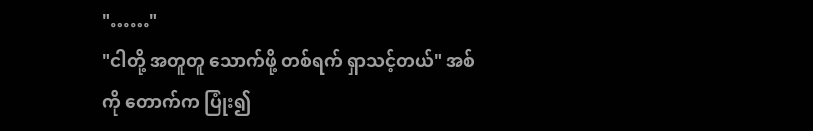"……"
"ငါတို့ အတူတူ သောက်ဖို့ တစ်ရက် ရှာသင့်တယ်" အစ်ကို တောက်က ပြုံး၍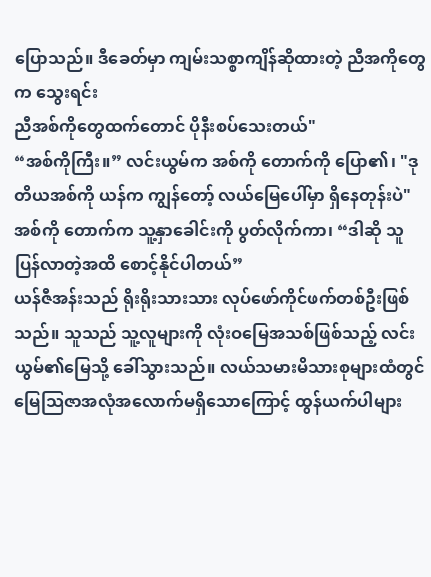ပြောသည်။ ဒီခေတ်မှာ ကျမ်းသစ္စာကျိန်ဆိုထားတဲ့ ညီအကိုတွေက သွေးရင်း
ညီအစ်ကိုတွေထက်တောင် ပိုနီးစပ်သေးတယ်"
“အစ်ကိုကြီး။” လင်းယွမ်က အစ်ကို တောက်ကို ပြော၏၊ "ဒုတိယအစ်ကို ယန်က ကျွန်တော့် လယ်မြေပေါ်မှာ ရှိနေတုန်းပဲ"
အစ်ကို တောက်က သူ့နှာခေါင်းကို ပွတ်လိုက်ကာ၊ “ဒါဆို သူပြန်လာတဲ့အထိ စောင့်နိုင်ပါတယ်”
ယန်ဇီအန်းသည် ရိုးရိုးသားသား လုပ်ဖော်ကိုင်ဖက်တစ်ဦးဖြစ်သည်။ သူသည် သူ့လူများကို လုံးဝမြေအသစ်ဖြစ်သည့် လင်းယွမ်၏မြေသို့ ခေါ်သွားသည်။ လယ်သမားမိသားစုများထံတွင် မြေသြဇာအလုံအလောက်မရှိသောကြောင့် ထွန်ယက်ပါများ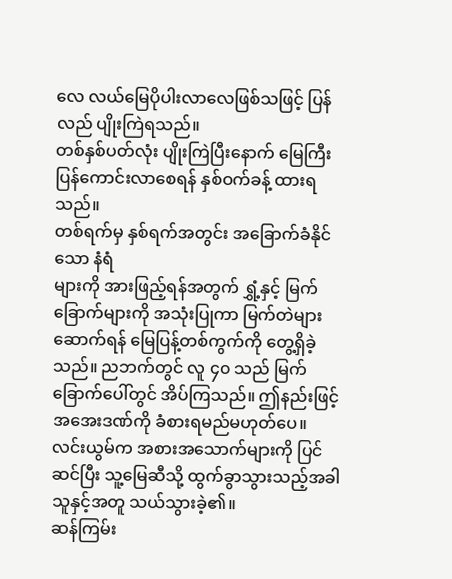လေ လယ်မြေပိုပါးလာလေဖြစ်သဖြင့် ပြန်လည် ပျိုးကြဲရသည်။
တစ်နှစ်ပတ်လုံး ပျိုးကြဲပြီးနောက် မြေကြီးပြန်ကောင်းလာစေရန် နှစ်ဝက်ခန့် ထားရသည်။
တစ်ရက်မှ နှစ်ရက်အတွင်း အခြောက်ခံနိုင်သော နံရံ
များကို အားဖြည့်ရန်အတွက် ရွှံ့နှင့် မြက်ခြောက်များကို အသုံးပြုကာ မြက်တဲများ ဆောက်ရန် မြေပြန့်တစ်ကွက်ကို တွေ့ရှိခဲ့သည်။ ညဘက်တွင် လူ ၄၀ သည် မြက်ခြောက်ပေါ်တွင် အိပ်ကြသည်။ ဤနည်းဖြင့် အအေးဒဏ်ကို ခံစားရမည်မဟုတ်ပေ။
လင်းယွမ်က အစားအသောက်များကို ပြင်ဆင်ပြီး သူ့မြေဆီသို့ ထွက်ခွာသွားသည့်အခါ သူနှင့်အတူ သယ်သွားခဲ့၏။
ဆန်ကြမ်း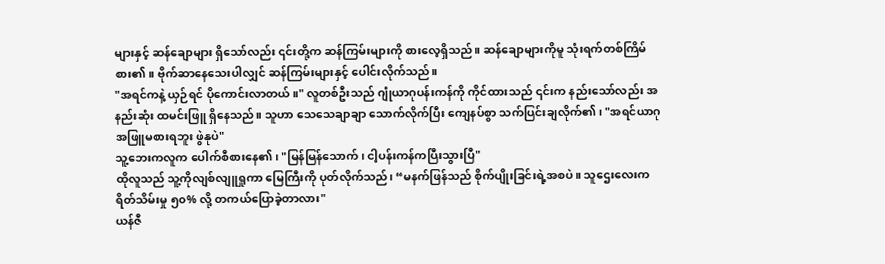များနှင့် ဆန်ချောများ ရှိသော်လည်း ၎င်းတို့က ဆန်ကြမ်းများကို စားလေ့ရှိသည်။ ဆန်ချောများကိုမူ သုံးရက်တစ်ကြိမ် စား၏။ ဗိုက်ဆာနေသေးပါလျှင် ဆန်ကြမ်းများနှင့် ပေါင်းလိုက်သည်။
"အရင်ကနဲ့ ယှဉ်ရင် ပိုကောင်းလာတယ်။" လူတစ်ဦးသည် ဂျုံယာဂုပန်းကန်ကို ကိုင်ထားသည် ၎င်းက နည်းသော်လည်း အနည်းဆုံး ထမင်းဖြူ ရှိနေသည်။ သူဟာ သေသေချာချာ သောက်လိုက်ပြီး ကျေနပ်စွာ သက်ပြင်းချလိုက်၏၊ "အရင်ယာဂု အဖြူမစားရဘူး ဖွဲနုပဲ"
သူ့ဘေးကလူက ပေါက်စီစားနေ၏၊ "မြန်မြန်သောက်၊ ငါ့ပန်းကန်ကပြီးသွားပြီ"
ထိုလူသည် သူ့ကိုလျစ်လျူရှုကာ မြေကြီးကို ပုတ်လိုက်သည်၊ “မနက်ဖြန်သည် စိုက်ပျိုးခြင်းရဲ့အစပဲ။ သူဌေးလေးက ရိတ်သိမ်းမှု ၅၀% လို့ တကယ်ပြောခဲ့တာလား"
ယန်ဇီ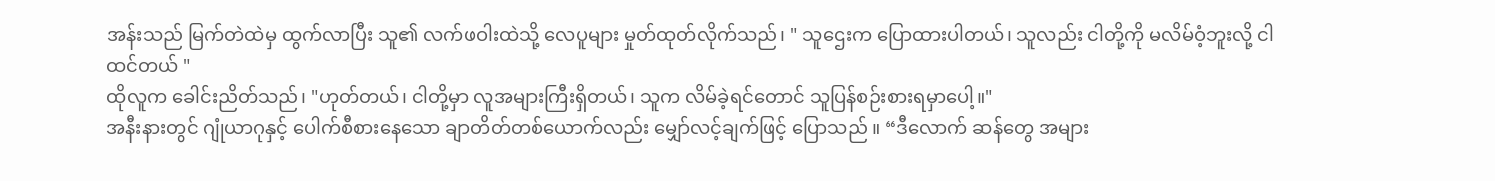အန်းသည် မြက်တဲထဲမှ ထွက်လာပြီး သူ၏ လက်ဖဝါးထဲသို့ လေပူများ မှုတ်ထုတ်လိုက်သည်၊ " သူဌေးက ပြောထားပါတယ်၊ သူလည်း ငါတို့ကို မလိမ်ဝံ့ဘူးလို့ ငါထင်တယ် "
ထိုလူက ခေါင်းညိတ်သည်၊ "ဟုတ်တယ်၊ ငါတို့မှာ လူအများကြီးရှိတယ်၊ သူက လိမ်ခဲ့ရင်တောင် သူပြန်စဉ်းစားရမှာပေါ့။"
အနီးနားတွင် ဂျုံယာဂုနှင့် ပေါက်စီစားနေသော ချာတိတ်တစ်ယောက်လည်း မျှော်လင့်ချက်ဖြင့် ပြောသည် ။ “ဒီလောက် ဆန်တွေ အများ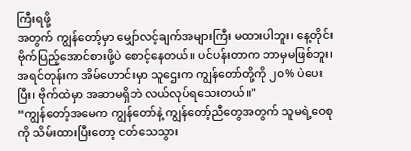ကြီးရဖို့
အတွက် ကျွန်တော့်မှာ မျှော်လင့်ချက်အများကြီး မထားပါဘူး၊ နေ့တိုင်း ဗိုက်ပြည့်အောင်စားဖို့ပဲ စောင့်နေတယ်။ ပင်ပန်းတာက ဘာမှမဖြစ်ဘူး၊ အရင်တုန်းက အိမ်ဟောင်းမှာ သူဌေးက ကျွန်တော်တို့ကို ၂၀% ပဲပေးပြီး၊ ဗိုက်ထဲမှာ အဆာမရှိဘဲ လယ်လုပ်ရသေးတယ်။"
“ကျွန်တော့်အမေက ကျွန်တော်နဲ့ ကျွန်တော့်ညီတွေအတွက် သူမရဲ့ဝေစုကို သိမ်းထားပြီးတော့ ငတ်သေသွား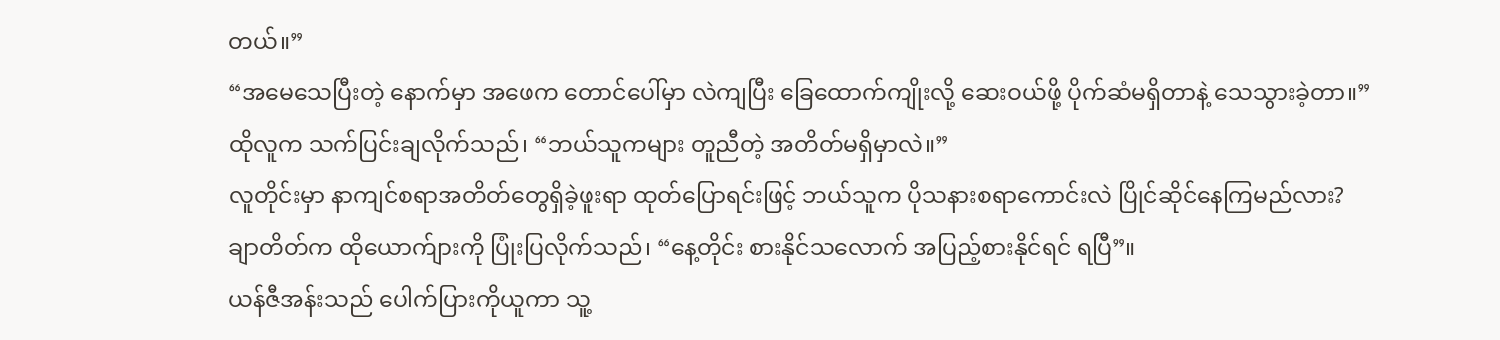တယ်။”
“အမေသေပြီးတဲ့ နောက်မှာ အဖေက တောင်ပေါ်မှာ လဲကျပြီး ခြေထောက်ကျိုးလို့ ဆေးဝယ်ဖို့ ပိုက်ဆံမရှိတာနဲ့ သေသွားခဲ့တာ။”
ထိုလူက သက်ပြင်းချလိုက်သည်၊ “ဘယ်သူကများ တူညီတဲ့ အတိတ်မရှိမှာလဲ။”
လူတိုင်းမှာ နာကျင်စရာအတိတ်တွေရှိခဲ့ဖူးရာ ထုတ်ပြောရင်းဖြင့် ဘယ်သူက ပိုသနားစရာကောင်းလဲ ပြိုင်ဆိုင်နေကြမည်လား?
ချာတိတ်က ထိုယောက်ျားကို ပြုံးပြလိုက်သည်၊ “နေ့တိုင်း စားနိုင်သလောက် အပြည့်စားနိုင်ရင် ရပြီ”။
ယန်ဇီအန်းသည် ပေါက်ပြားကိုယူကာ သူ့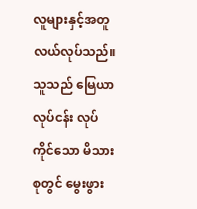လူများနှင့်အတူ လယ်လုပ်သည်။ သူသည် မြေယာလုပ်ငန်း လုပ်ကိုင်သော မိသားစုတွင် မွေးဖွား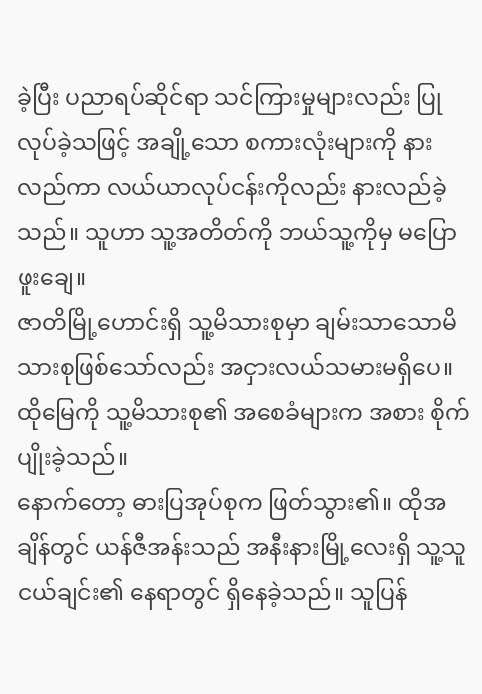ခဲ့ပြီး ပညာရပ်ဆိုင်ရာ သင်ကြားမှုများလည်း ပြုလုပ်ခဲ့သဖြင့် အချို့သော စကားလုံးများကို နားလည်ကာ လယ်ယာလုပ်ငန်းကိုလည်း နားလည်ခဲ့သည်။ သူဟာ သူ့အတိတ်ကို ဘယ်သူ့ကိုမှ မပြောဖူးချေ။
ဇာတိမြို့ဟောင်းရှိ သူ့မိသားစုမှာ ချမ်းသာသောမိသားစုဖြစ်သော်လည်း အငှားလယ်သမားမရှိပေ။ ထိုမြေကို သူ့မိသားစု၏ အစေခံများက အစား စိုက်ပျိုးခဲ့သည်။
နောက်တော့ ဓားပြအုပ်စုက ဖြတ်သွား၏။ ထိုအချိန်တွင် ယန်ဇီအန်းသည် အနီးနားမြို့လေးရှိ သူ့သူငယ်ချင်း၏ နေရာတွင် ရှိနေခဲ့သည်။ သူပြန်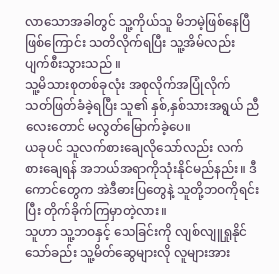လာသောအခါတွင် သူ့ကိုယ်သူ မိဘမဲ့ဖြစ်နေပြီ
ဖြစ်ကြောင်း သတိလိုက်ရပြီး သူ့အိမ်လည်း ပျက်စီးသွားသည် ။
သူ့မိသားစုတစ်ခုလုံး အစုလိုက်အပြုံလိုက် သတ်ဖြတ်ခံခဲ့ရပြီး သူ၏ နှစ်,နှစ်သားအရွယ် ညီလေးတောင် မလွတ်မြောက်ခဲ့ပေ။
ယခုပင် သူလက်စားချေလိုသော်လည်း လက်စားချေရန် အဘယ်အရာကိုသုံးနိုင်မည်နည်း။ ဒီကောင်တွေက အဲဒီဓားပြတွေနဲ့ သူတို့ဘဝကိုရင်းပြီး တိုက်ခိုက်ကြမှာတဲ့လား။
သူဟာ သူ့ဘဝနှင့် သေခြင်းကို လျစ်လျူရှုနိုင်သော်ခည်း သူ့မိတ်ဆွေများလို လူများအား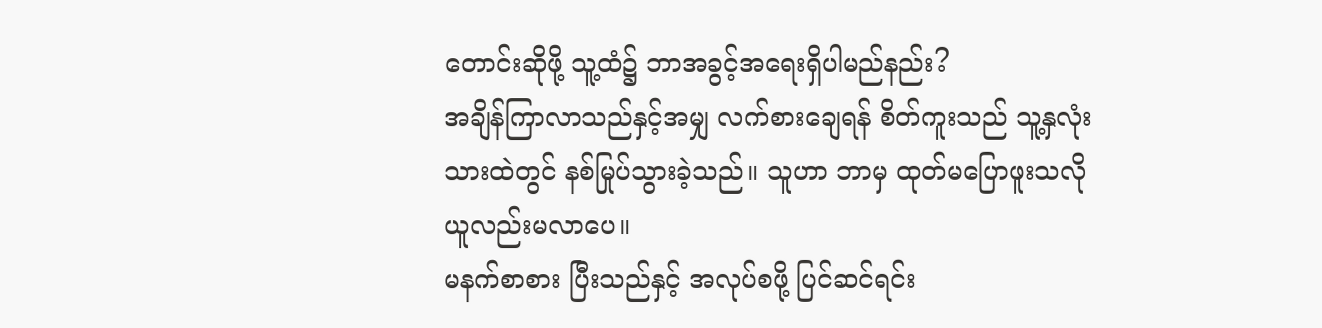တောင်းဆိုဖို့ သူ့ထံ၌ ဘာအခွင့်အရေးရှိပါမည်နည်း?
အချိန်ကြာလာသည်နှင့်အမျှ လက်စားချေရန် စိတ်ကူးသည် သူ့နှလုံးသားထဲတွင် နစ်မြုပ်သွားခဲ့သည်။ သူဟာ ဘာမှ ထုတ်မပြောဖူးသလို ယူလည်းမလာပေ။
မနက်စာစား ပြီးသည်နှင့် အလုပ်စဖို့ ပြင်ဆင်ရင်း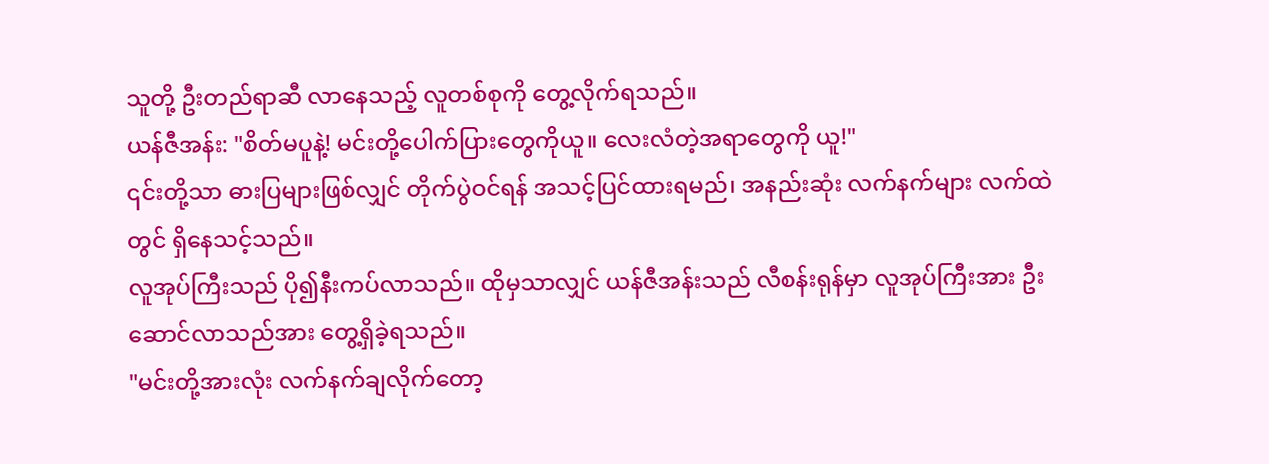သူတို့ ဦးတည်ရာဆီ လာနေသည့် လူတစ်စုကို တွေ့လိုက်ရသည်။
ယန်ဇီအန်း: "စိတ်မပူနဲ့! မင်းတို့ပေါက်ပြားတွေကိုယူ။ လေးလံတဲ့အရာတွေကို ယူ!"
၎င်းတို့သာ ဓားပြများဖြစ်လျှင် တိုက်ပွဲဝင်ရန် အသင့်ပြင်ထားရမည်၊ အနည်းဆုံး လက်နက်များ လက်ထဲတွင် ရှိနေသင့်သည်။
လူအုပ်ကြီးသည် ပို၍နီးကပ်လာသည်။ ထိုမှသာလျှင် ယန်ဇီအန်းသည် လီစန်းရုန်မှာ လူအုပ်ကြီးအား ဦးဆောင်လာသည်အား တွေ့ရှိခဲ့ရသည်။
"မင်းတို့အားလုံး လက်နက်ချလိုက်တော့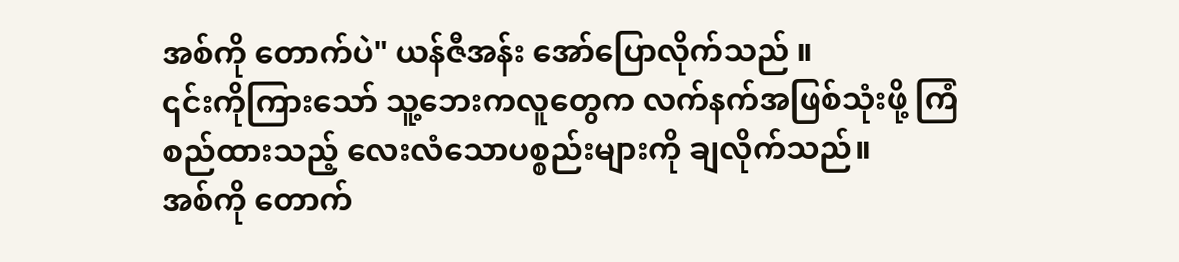အစ်ကို တောက်ပဲ" ယန်ဇီအန်း အော်ပြောလိုက်သည် ။
၎င်းကိုကြားသော် သူ့ဘေးကလူတွေက လက်နက်အဖြစ်သုံးဖို့ ကြံစည်ထားသည့် လေးလံသောပစ္စည်းများကို ချလိုက်သည်။
အစ်ကို တောက်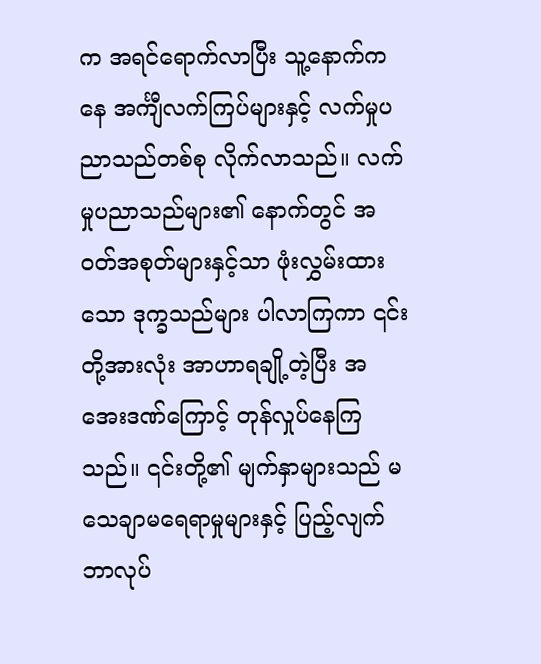က အရင်ရောက်လာပြီး သူ့နောက်ကနေ အင်္ကျီလက်ကြပ်များနှင့် လက်မှုပညာသည်တစ်စု လိုက်လာသည်။ လက်မှုပညာသည်များ၏ နောက်တွင် အဝတ်အစုတ်များနှင့်သာ ဖုံးလွှမ်းထားသော ဒုက္ခသည်များ ပါလာကြကာ ၎င်းတို့အားလုံး အာဟာရချို့တဲ့ပြီး အအေးဒဏ်ကြောင့် တုန်လှုပ်နေကြသည်။ ၎င်းတို့၏ မျက်နှာများသည် မသေချာမရေရာမှုများနှင့် ပြည့်လျက် ဘာလုပ်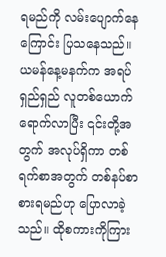ရမည်ကို လမ်းပျောက်နေကြောင်း ပြသနေသည်။
ယမန်နေ့မနက်က အရပ်ရှည်ရှည် လူတစ်ယောက် ရောက်လာပြီး ၎င်းတို့အတွက် အလုပ်ရှိကာ တစ်ရက်စာအတွက် တစ်နပ်စာစားရမည်ဟု ပြောလာခဲ့သည်။ ထိုစကားကိုကြား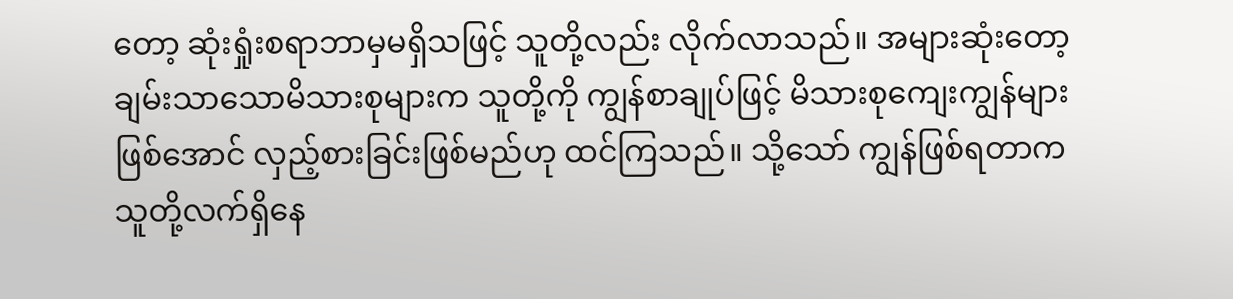တော့ ဆုံးရှုံးစရာဘာမှမရှိသဖြင့် သူတို့လည်း လိုက်လာသည်။ အများဆုံးတော့ ချမ်းသာသောမိသားစုများက သူတို့ကို ကျွန်စာချုပ်ဖြင့် မိသားစုကျေးကျွန်များဖြစ်အောင် လှည့်စားခြင်းဖြစ်မည်ဟု ထင်ကြသည်။ သို့သော် ကျွန်ဖြစ်ရတာက သူတို့လက်ရှိနေ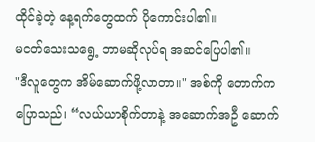ထိုင်ခဲ့တဲ့ နေ့ရက်တွေထက် ပိုကောင်းပါ၏။
မငတ်သေးသရွေ့ ဘာမဆိုလုပ်ရ အဆင်ပြေပါ၏။
"ဒီလူတွေက အိမ်ဆောက်ဖို့လာတာ။" အစ်ကို တောက်က ပြောသည်၊ “လယ်ယာစိုက်တာနဲ့ အဆောက်အဦ ဆောက်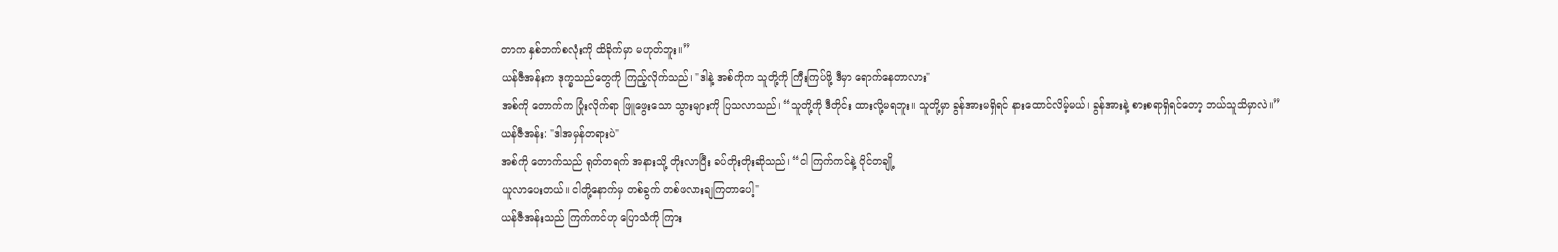တာက နှစ်ဘက်စလုံးကို ထိခိုက်မှာ မဟုတ်ဘူး။”
ယန်ဇီအန်းက ဒုက္ခသည်တွေကို ကြည့်လိုက်သည်၊ "ဒါနဲ့ အစ်ကိုက သူတို့ကို ကြီးကြပ်ဖို့ ဒီမှာ ရောက်နေတာလား"
အစ်ကို တောက်က ပြုံးလိုက်ရာ ဖြူဖွေးသော သွားများကို ပြသလာသည်၊ “သူတို့ကို ဒီတိုင်း ထားလို့မရဘူး။ သူတို့မှာ ခွန်အားမရှိရင် နားထောင်လိမ့်မယ်၊ ခွန်အားနဲ့ စားစရာရှိရင်တော့ ဘယ်သူသိမှာလဲ။”
ယန်ဇီအန်း: "ဒါအမှန်တရားပဲ"
အစ်ကို တောက်သည် ရုတ်တရက် အနားသို့ တိုးလာပြီး ခပ်တိုးတိုးဆိုသည်၊ “ငါ ကြက်ကင်နဲ့ ဝိုင်တချို့
ယူလာပေးတယ်။ ငါတို့နောက်မှ တစ်ခွက် တစ်ဖလားချကြတာပေါ့"
ယန်ဇီအန်းသည် ကြက်ကင်ဟု ပြောသံကို ကြား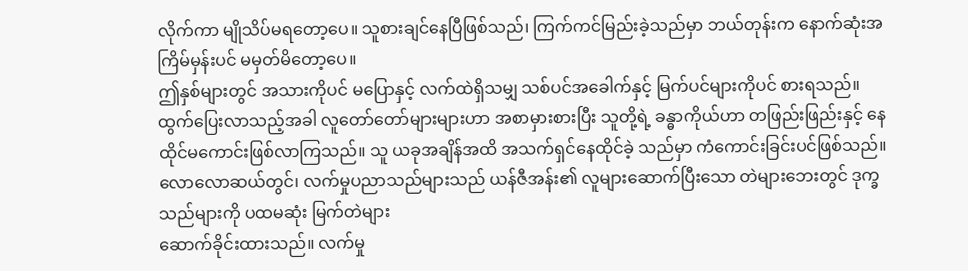လိုက်ကာ မျိုသိပ်မရတော့ပေ။ သူစားချင်နေပြီဖြစ်သည်၊ ကြက်ကင်မြည်းခဲ့သည်မှာ ဘယ်တုန်းက နောက်ဆုံးအကြိမ်မှန်းပင် မမှတ်မိတော့ပေ။
ဤနှစ်များတွင် အသားကိုပင် မပြောနှင့် လက်ထဲရှိသမျှ သစ်ပင်အခေါက်နှင့် မြက်ပင်များကိုပင် စားရသည်။
ထွက်ပြေးလာသည့်အခါ လူတော်တော်များများဟာ အစာမှားစားပြီး သူတို့ရဲ့ ခန္ဓာကိုယ်ဟာ တဖြည်းဖြည်းနှင့် နေထိုင်မကောင်းဖြစ်လာကြသည်။ သူ ယခုအချိန်အထိ အသက်ရှင်နေထိုင်ခဲ့ သည်မှာ ကံကောင်းခြင်းပင်ဖြစ်သည်။
လောလောဆယ်တွင်၊ လက်မှုပညာသည်များသည် ယန်ဇီအန်း၏ လူများဆောက်ပြီးသော တဲများဘေးတွင် ဒုက္ခသည်များကို ပထမဆုံး မြက်တဲများ
ဆောက်ခိုင်းထားသည်။ လက်မှု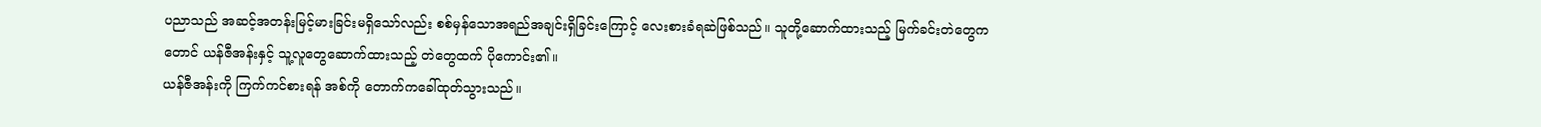ပညာသည် အဆင့်အတန်းမြင့်မားခြင်းမရှိသော်လည်း စစ်မှန်သောအရည်အချင်းရှိခြင်းကြောင့် လေးစားခံရဆဲဖြစ်သည်။ သူတို့ဆောက်ထားသည့် မြက်ခင်းတဲတွေကတောင် ယန်ဇီအန်းနှင့် သူ့လူတွေဆောက်ထားသည့် တဲတွေထက် ပိုကောင်း၏။
ယန်ဇီအန်းကို ကြက်ကင်စားရန် အစ်ကို တောက်ကခေါ်ထုတ်သွားသည်။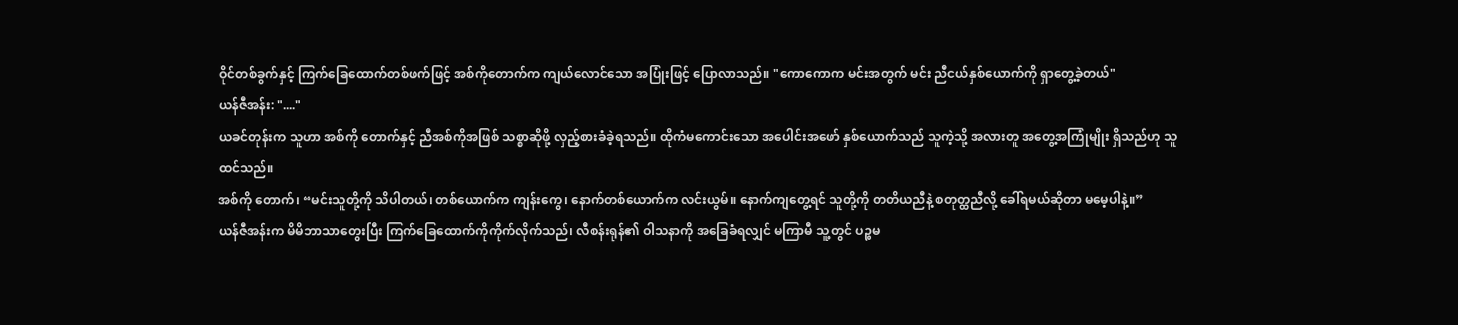ဝိုင်တစ်ခွက်နှင့် ကြက်ခြေထောက်တစ်ဖက်ဖြင့် အစ်ကိုတောက်က ကျယ်လောင်သော အပြုံးဖြင့် ပြောလာသည်။ "ကောကောက မင်းအတွက် မင်း ညီငယ်နှစ်ယောက်ကို ရှာတွေ့ခဲ့တယ်"
ယန်ဇီအန်း: "...."
ယခင်တုန်းက သူဟာ အစ်ကို တောက်နှင့် ညီအစ်ကိုအဖြစ် သစ္စာဆိုဖို့ လှည့်စားခံခဲ့ရသည်။ ထိုကံမကောင်းသော အပေါင်းအဖော် နှစ်ယောက်သည် သူကဲ့သို့ အလားတူ အတွေ့အကြုံမျိုး ရှိသည်ဟု သူ
ထင်သည်။
အစ်ကို တောက်၊ “မင်းသူတို့ကို သိပါတယ်၊ တစ်ယောက်က ကျန်းကွေ၊ နောက်တစ်ယောက်က လင်းယွမ်။ နောက်ကျတွေ့ရင် သူတို့ကို တတိယညီနဲ့ စတုတ္ထညီလို့ ခေါ်ရမယ်ဆိုတာ မမေ့ပါနဲ့။”
ယန်ဇီအန်းက မိမိဘာသာတွေးပြီး ကြက်ခြေထောက်ကိုကိုက်လိုက်သည်၊ လီစန်းရုန်၏ ဝါသနာကို အခြေခံရလျှင် မကြာမီ သူ့တွင် ပဉ္စမ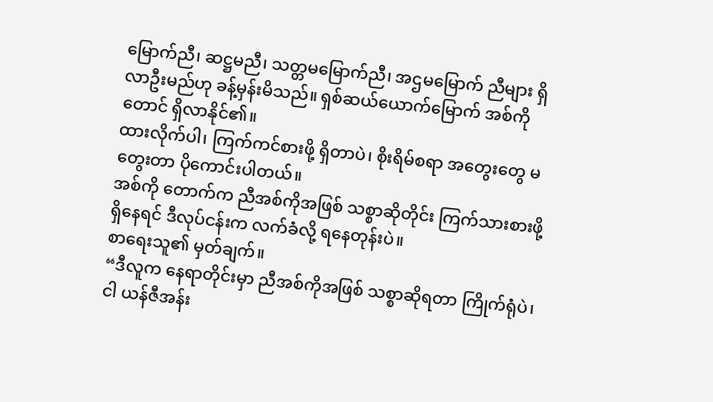မြောက်ညီ၊ ဆဋ္ဌမညီ၊ သတ္တမမြောက်ညီ၊ အဌမမြောက် ညီများ ရှိလာဦးမည်ဟု ခန့်မှန်းမိသည်။ ရှစ်ဆယ်ယောက်မြောက် အစ်ကိုတောင် ရှိလာနိုင်၏။
ထားလိုက်ပါ၊ ကြက်ကင်စားဖို့ ရှိတာပဲ၊ စိုးရိမ်စရာ အတွေးတွေ မတွေးတာ ပိုကောင်းပါတယ်။
အစ်ကို တောက်က ညီအစ်ကိုအဖြစ် သစ္စာဆိုတိုင်း ကြက်သားစားဖို့ ရှိနေရင် ဒီလုပ်ငန်းက လက်ခံလို့ ရနေတုန်းပဲ။
စာရေးသူ၏ မှတ်ချက်။
“ဒီလူက နေရာတိုင်းမှာ ညီအစ်ကိုအဖြစ် သစ္စာဆိုရတာ ကြိုက်ရုံပဲ၊ ငါ ယန်ဇီအန်း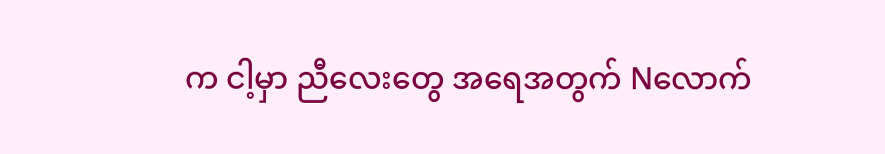က ငါ့မှာ ညီလေးတွေ အရေအတွက် Nလောက်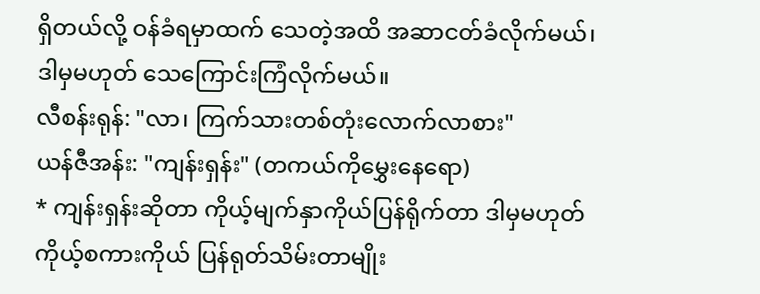ရှိတယ်လို့ ဝန်ခံရမှာထက် သေတဲ့အထိ အဆာငတ်ခံလိုက်မယ်၊ ဒါမှမဟုတ် သေကြောင်းကြံလိုက်မယ်။
လီစန်းရုန်: "လာ၊ ကြက်သားတစ်တုံးလောက်လာစား"
ယန်ဇီအန်း: "ကျန်းရှန်း" (တကယ်ကိုမွှေးနေရော)
* ကျန်းရှန်းဆိုတာ ကိုယ့်မျက်နှာကိုယ်ပြန်ရိုက်တာ ဒါမှမဟုတ် ကိုယ့်စကားကိုယ် ပြန်ရုတ်သိမ်းတာမျိုး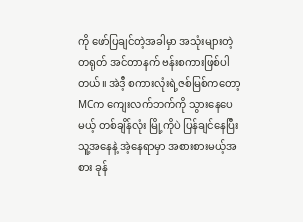ကို ဖော်ပြချင်တဲ့အခါမှာ အသုံးများတဲ့ တရုတ် အင်တာနက် ဗန်းစကားဖြစ်ပါတယ်။ အဲဒီ့ စကားလုံးရဲ့ဇစ်မြစ်ကတော့ MCက ကျေးလက်ဘက်ကို သွားနေပေမယ့် တစ်ချိန်လုံး မြို့ကိုပဲ ပြန်ချင်နေပြီး သူ့အနေနဲ့ အဲ့နေရာမှာ အစားစားမယ့်အစား ခုန်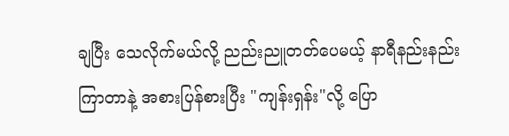ချပြီး သေလိုက်မယ်လို့ ညည်းညူတတ်ပေမယ့် နာရီနည်းနည်းကြာတာနဲ့ အစားပြန်စားပြီး "ကျန်းရှန်း"လို့ ပြော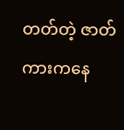တတ်တဲ့ ဇာတ်ကားကနေ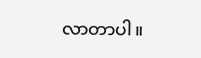လာတာပါ။